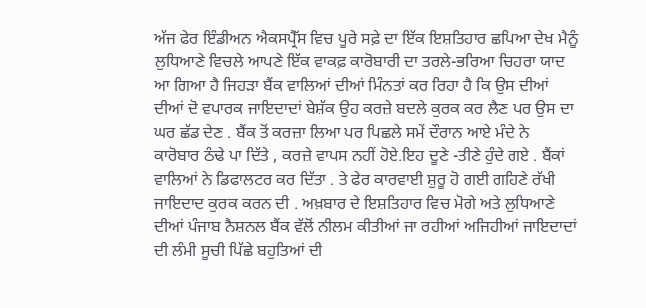ਅੱਜ ਫੇਰ ਇੰਡੀਅਨ ਐਕਸਪ੍ਰੈੱਸ ਵਿਚ ਪੂਰੇ ਸਫ਼ੇ ਦਾ ਇੱਕ ਇਸ਼ਤਿਹਾਰ ਛਪਿਆ ਦੇਖ ਮੈਨੂੰ ਲੁਧਿਆਣੇ ਵਿਚਲੇ ਆਪਣੇ ਇੱਕ ਵਾਕਫ਼ ਕਾਰੋਬਾਰੀ ਦਾ ਤਰਲੇ-ਭਰਿਆ ਚਿਹਰਾ ਯਾਦ ਆ ਗਿਆ ਹੈ ਜਿਹੜਾ ਬੈਂਕ ਵਾਲਿਆਂ ਦੀਆਂ ਮਿੰਨਤਾਂ ਕਰ ਰਿਹਾ ਹੈ ਕਿ ਉਸ ਦੀਆਂ ਦੀਆਂ ਦੋ ਵਪਾਰਕ ਜਾਇਦਾਦਾਂ ਬੇਸ਼ੱਕ ਉਹ ਕਰਜ਼ੇ ਬਦਲੇ ਕੁਰਕ ਕਰ ਲੈਣ ਪਰ ਉਸ ਦਾ ਘਰ ਛੱਡ ਦੇਣ . ਬੈਂਕ ਤੋਂ ਕਰਜ਼ਾ ਲਿਆ ਪਰ ਪਿਛਲੇ ਸਮੇਂ ਦੌਰਾਨ ਆਏ ਮੰਦੇ ਨੇ ਕਾਰੋਬਾਰ ਠੰਢੇ ਪਾ ਦਿੱਤੇ , ਕਰਜ਼ੇ ਵਾਪਸ ਨਹੀਂ ਹੋਏ.ਇਹ ਦੂਣੇ -ਤੀਣੇ ਹੁੰਦੇ ਗਏ . ਬੈਂਕਾਂ ਵਾਲਿਆਂ ਨੇ ਡਿਫਾਲਟਰ ਕਰ ਦਿੱਤਾ . ਤੇ ਫੇਰ ਕਾਰਵਾਈ ਸ਼ੁਰੂ ਹੋ ਗਈ ਗਹਿਣੇ ਰੱਖੀ ਜਾਇਦਾਦ ਕੁਰਕ ਕਰਨ ਦੀ . ਅਖ਼ਬਾਰ ਦੇ ਇਸ਼ਤਿਹਾਰ ਵਿਚ ਮੋਗੇ ਅਤੇ ਲੁਧਿਆਣੇ ਦੀਆਂ ਪੰਜਾਬ ਨੈਸ਼ਨਲ ਬੈਂਕ ਵੱਲੋਂ ਨੀਲਮ ਕੀਤੀਆਂ ਜਾ ਰਹੀਆਂ ਅਜਿਹੀਆਂ ਜਾਇਦਾਦਾਂ ਦੀ ਲੰਮੀ ਸੂਚੀ ਪਿੱਛੇ ਬਹੁਤਿਆਂ ਦੀ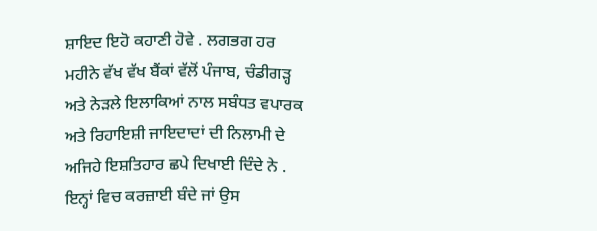ਸ਼ਾਇਦ ਇਹੋ ਕਹਾਣੀ ਹੋਵੇ . ਲਗਭਗ ਹਰ ਮਹੀਨੇ ਵੱਖ ਵੱਖ ਬੈਂਕਾਂ ਵੱਲੋਂ ਪੰਜਾਬ, ਚੰਡੀਗੜ੍ਹ ਅਤੇ ਨੇੜਲੇ ਇਲਾਕਿਆਂ ਨਾਲ ਸਬੰਧਤ ਵਪਾਰਕ ਅਤੇ ਰਿਹਾਇਸ਼ੀ ਜਾਇਦਾਦਾਂ ਦੀ ਨਿਲਾਮੀ ਦੇ ਅਜਿਹੇ ਇਸ਼ਤਿਹਾਰ ਛਪੇ ਦਿਖਾਈ ਦਿੰਦੇ ਨੇ . ਇਨ੍ਹਾਂ ਵਿਚ ਕਰਜ਼ਾਈ ਬੰਦੇ ਜਾਂ ਉਸ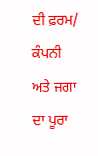ਦੀ ਫ਼ਰਮ/ ਕੰਪਨੀ ਅਤੇ ਜਗਾ ਦਾ ਪੂਰਾ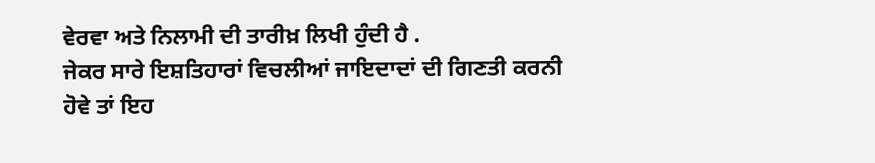ਵੇਰਵਾ ਅਤੇ ਨਿਲਾਮੀ ਦੀ ਤਾਰੀਖ਼ ਲਿਖੀ ਹੁੰਦੀ ਹੈ .
ਜੇਕਰ ਸਾਰੇ ਇਸ਼ਤਿਹਾਰਾਂ ਵਿਚਲੀਆਂ ਜਾਇਦਾਦਾਂ ਦੀ ਗਿਣਤੀ ਕਰਨੀ ਹੋਵੇ ਤਾਂ ਇਹ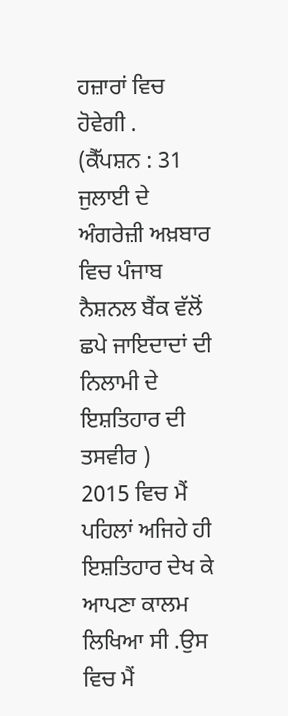ਹਜ਼ਾਰਾਂ ਵਿਚ ਹੋਵੇਗੀ .
(ਕੈੱਪਸ਼ਨ : 31 ਜੁਲਾਈ ਦੇ ਅੰਗਰੇਜ਼ੀ ਅਖ਼ਬਾਰ ਵਿਚ ਪੰਜਾਬ ਨੈਸ਼ਨਲ ਬੈਂਕ ਵੱਲੋਂ ਛਪੇ ਜਾਇਦਾਦਾਂ ਦੀ ਨਿਲਾਮੀ ਦੇ ਇਸ਼ਤਿਹਾਰ ਦੀ ਤਸਵੀਰ )
2015 ਵਿਚ ਮੈਂ ਪਹਿਲਾਂ ਅਜਿਹੇ ਹੀ ਇਸ਼ਤਿਹਾਰ ਦੇਖ ਕੇ ਆਪਣਾ ਕਾਲਮ ਲਿਖਿਆ ਸੀ .ਉਸ ਵਿਚ ਮੈਂ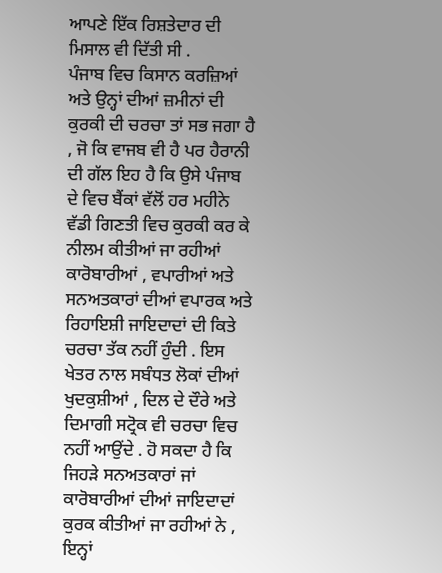ਆਪਣੇ ਇੱਕ ਰਿਸ਼ਤੇਦਾਰ ਦੀ ਮਿਸਾਲ ਵੀ ਦਿੱਤੀ ਸੀ .
ਪੰਜਾਬ ਵਿਚ ਕਿਸਾਨ ਕਰਜ਼ਿਆਂ ਅਤੇ ਉਨ੍ਹਾਂ ਦੀਆਂ ਜ਼ਮੀਨਾਂ ਦੀ ਕੁਰਕੀ ਦੀ ਚਰਚਾ ਤਾਂ ਸਭ ਜਗਾ ਹੈ , ਜੋ ਕਿ ਵਾਜਬ ਵੀ ਹੈ ਪਰ ਹੈਰਾਨੀ ਦੀ ਗੱਲ ਇਹ ਹੈ ਕਿ ਉਸੇ ਪੰਜਾਬ ਦੇ ਵਿਚ ਬੈਂਕਾਂ ਵੱਲੋਂ ਹਰ ਮਹੀਨੇ ਵੱਡੀ ਗਿਣਤੀ ਵਿਚ ਕੁਰਕੀ ਕਰ ਕੇ ਨੀਲਮ ਕੀਤੀਆਂ ਜਾ ਰਹੀਆਂ ਕਾਰੋਬਾਰੀਆਂ , ਵਪਾਰੀਆਂ ਅਤੇ ਸਨਅਤਕਾਰਾਂ ਦੀਆਂ ਵਪਾਰਕ ਅਤੇ ਰਿਹਾਇਸ਼ੀ ਜਾਇਦਾਦਾਂ ਦੀ ਕਿਤੇ ਚਰਚਾ ਤੱਕ ਨਹੀਂ ਹੁੰਦੀ . ਇਸ ਖੇਤਰ ਨਾਲ ਸਬੰਧਤ ਲੋਕਾਂ ਦੀਆਂ ਖੁਦਕੁਸ਼ੀਆਂ , ਦਿਲ ਦੇ ਦੌਰੇ ਅਤੇ ਦਿਮਾਗੀ ਸਟ੍ਰੋਕ ਵੀ ਚਰਚਾ ਵਿਚ ਨਹੀਂ ਆਉਂਦੇ . ਹੋ ਸਕਦਾ ਹੈ ਕਿ ਜਿਹੜੇ ਸਨਅਤਕਾਰਾਂ ਜਾਂ ਕਾਰੋਬਾਰੀਆਂ ਦੀਆਂ ਜਾਇਦਾਦਾਂ ਕੁਰਕ ਕੀਤੀਆਂ ਜਾ ਰਹੀਆਂ ਨੇ , ਇਨ੍ਹਾਂ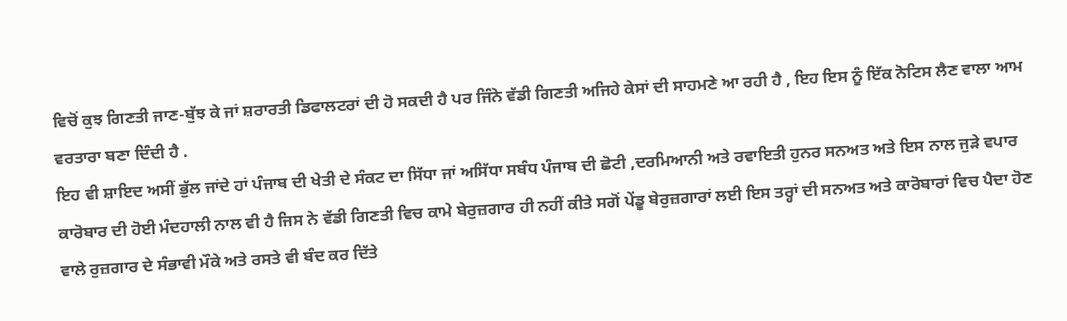ਵਿਚੋਂ ਕੁਝ ਗਿਣਤੀ ਜਾਣ-ਬੁੱਝ ਕੇ ਜਾਂ ਸ਼ਰਾਰਤੀ ਡਿਫਾਲਟਰਾਂ ਦੀ ਹੋ ਸਕਦੀ ਹੈ ਪਰ ਜਿੰਨੇ ਵੱਡੀ ਗਿਣਤੀ ਅਜਿਹੇ ਕੇਸਾਂ ਦੀ ਸਾਹਮਣੇ ਆ ਰਹੀ ਹੈ , ਇਹ ਇਸ ਨੂੰ ਇੱਕ ਨੋਟਿਸ ਲੈਣ ਵਾਲਾ ਆਮ ਵਰਤਾਰਾ ਬਣਾ ਦਿੰਦੀ ਹੈ .
ਇਹ ਵੀ ਸ਼ਾਇਦ ਅਸੀਂ ਭੁੱਲ ਜਾਂਦੇ ਹਾਂ ਪੰਜਾਬ ਦੀ ਖੇਤੀ ਦੇ ਸੰਕਟ ਦਾ ਸਿੱਧਾ ਜਾਂ ਅਸਿੱਧਾ ਸਬੰਧ ਪੰਜਾਬ ਦੀ ਛੋਟੀ ,ਦਰਮਿਆਨੀ ਅਤੇ ਰਵਾਇਤੀ ਹੁਨਰ ਸਨਅਤ ਅਤੇ ਇਸ ਨਾਲ ਜੁੜੇ ਵਪਾਰ ਕਾਰੋਬਾਰ ਦੀ ਹੋਈ ਮੰਦਹਾਲੀ ਨਾਲ ਵੀ ਹੈ ਜਿਸ ਨੇ ਵੱਡੀ ਗਿਣਤੀ ਵਿਚ ਕਾਮੇ ਬੇਰੁਜ਼ਗਾਰ ਹੀ ਨਹੀਂ ਕੀਤੇ ਸਗੋਂ ਪੇਂਡੂ ਬੇਰੁਜ਼ਗਾਰਾਂ ਲਈ ਇਸ ਤਰ੍ਹਾਂ ਦੀ ਸਨਅਤ ਅਤੇ ਕਾਰੋਬਾਰਾਂ ਵਿਚ ਪੈਦਾ ਹੋਣ ਵਾਲੇ ਰੁਜ਼ਗਾਰ ਦੇ ਸੰਭਾਵੀ ਮੌਕੇ ਅਤੇ ਰਸਤੇ ਵੀ ਬੰਦ ਕਰ ਦਿੱਤੇ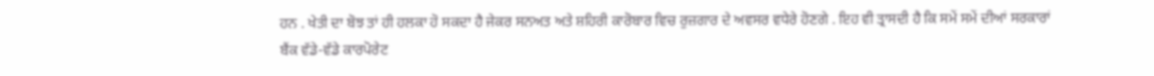ਹਨ . ਖੇਤੀ ਦਾ ਬੋਝ ਤਾਂ ਹੀ ਹਲਕਾ ਹੋ ਸਕਦਾ ਹੈ ਜੇਕਰ ਸਨਅਤ ਅਤੇ ਸ਼ਹਿਰੀ ਕਾਰੋਬਾਰ ਵਿਚ ਰੁਜ਼ਗਾਰ ਦੇ ਅਵਸਰ ਵਧੇਰੇ ਹੋਣਗੇ . ਇਹ ਵੀ ਤ੍ਰਾਸਦੀ ਹੈ ਕਿ ਸਮੇਂ ਸਮੇਂ ਦੀਆਂ ਸਰਕਾਰਾਂ ਬੈਂਕ ਵੱਡੇ-ਵੱਡੇ ਕਾਰਪੋਰੇਟ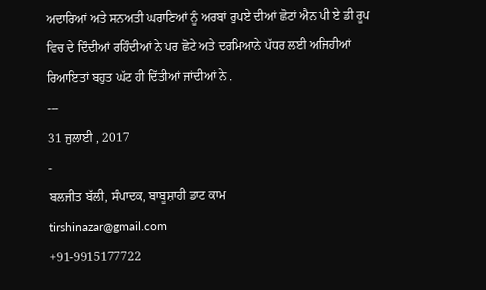ਅਦਾਰਿਆਂ ਅਤੇ ਸਨਅਤੀ ਘਰਾਣਿਆਂ ਨੂੰ ਅਰਬਾਂ ਰੁਪਏ ਦੀਆਂ ਛੋਟਾਂ ਐਨ ਪੀ ਏ ਡੀ ਰੂਪ ਵਿਚ ਦੇ ਦਿੰਦੀਆਂ ਰਹਿੰਦੀਆਂ ਨੇ ਪਰ ਛੋਟੇ ਅਤੇ ਦਰਮਿਆਨੇ ਪੱਧਰ ਲਈ ਅਜਿਹੀਆਂ ਰਿਆਇਤਾਂ ਬਹੁਤ ਘੱਟ ਹੀ ਦਿੱਤੀਆਂ ਜਾਂਦੀਆਂ ਨੇ .
---
31 ਜੁਲਾਈ , 2017
-
ਬਲਜੀਤ ਬੱਲੀ, ਸੰਪਾਦਕ, ਬਾਬੂਸ਼ਾਹੀ ਡਾਟ ਕਾਮ
tirshinazar@gmail.com
+91-9915177722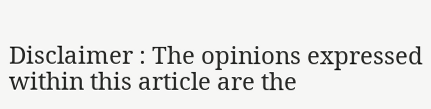Disclaimer : The opinions expressed within this article are the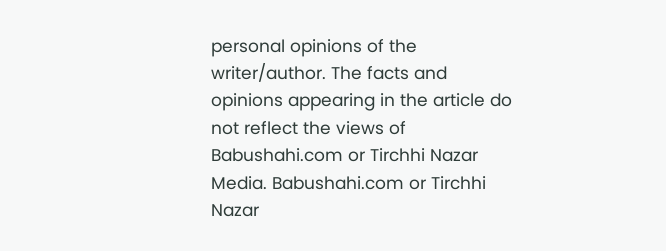personal opinions of the writer/author. The facts and opinions appearing in the article do not reflect the views of Babushahi.com or Tirchhi Nazar Media. Babushahi.com or Tirchhi Nazar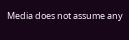Media does not assume any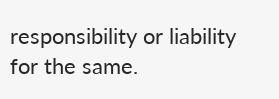responsibility or liability for the same.